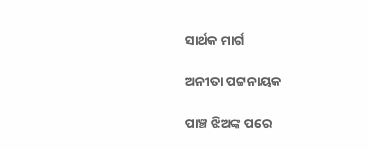ସାର୍ଥକ ମାର୍ଗ

ଅନୀତା ପଟ୍ଟନାୟକ

ପାଞ୍ଚ ଝିଅଙ୍କ ପରେ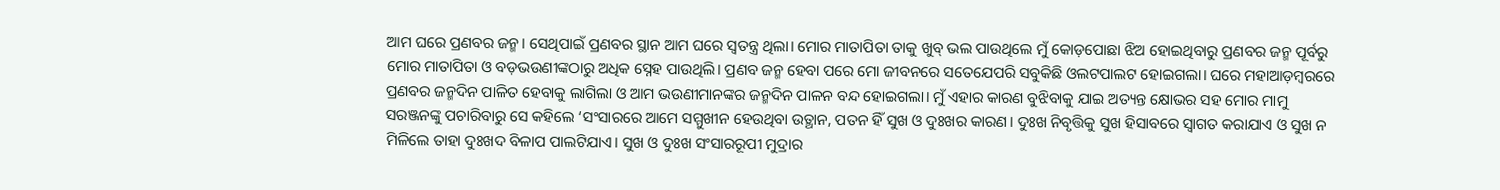ଆମ ଘରେ ପ୍ରଣବର ଜନ୍ମ। ସେଥିପାଇଁ ପ୍ରଣବର ସ୍ଥାନ ଆମ ଘରେ ସ୍ବତନ୍ତ୍ର ଥିଲା। ମୋର ମାତାପିତା ତାକୁ ଖୁବ୍‌ ଭଲ ପାଉଥିଲେ ମୁଁ କୋଡ଼ପୋଛା ଝିଅ ହୋଇଥିବାରୁ ପ୍ରଣବର ଜନ୍ମ ପୂର୍ବରୁ ମୋର ମାତାପିତା ଓ ବଡ଼ଭଉଣୀଙ୍କଠାରୁ ଅଧିକ ସ୍ନେହ ପାଉଥିଲି। ପ୍ରଣବ ଜନ୍ମ ହେବା ପରେ ମୋ ଜୀବନରେ ସତେଯେପରି ସବୁକିଛି ଓଲଟପାଲଟ ହୋଇଗଲା। ଘରେ ମହାଆଡ଼ମ୍ବରରେ ପ୍ରଣବର ଜନ୍ମଦିନ ପାଳିତ ହେବାକୁ ଲାଗିଲା ଓ ଆମ ଭଉଣୀମାନଙ୍କର ଜନ୍ମଦିନ ପାଳନ ବନ୍ଦ ହୋଇଗଲା। ମୁଁ ଏହାର କାରଣ ବୁଝିବାକୁ ଯାଇ ଅତ୍ୟନ୍ତ କ୍ଷୋଭର ସହ ମୋର ମାମୁ ସରଞ୍ଜନଙ୍କୁ ପଚାରିବାରୁ ସେ କହିଲେ ‘ସଂସାରରେ ଆମେ ସମ୍ମୁଖୀନ ହେଉଥିବା ଉତ୍ଥାନ, ପତନ ହିଁ ସୁଖ ଓ ଦୁଃଖର କାରଣ। ଦୁଃଖ ନିବୃତ୍ତିକୁ ସୁଖ ହିସାବରେ ସ୍ବାଗତ କରାଯାଏ ଓ ସୁଖ ନ ମିଳିଲେ ତାହା ଦୁଃଖଦ ବିଳାପ ପାଲଟିଯାଏ। ସୁଖ ଓ ଦୁଃଖ ସଂସାରରୂପୀ ମୁଦ୍ରାର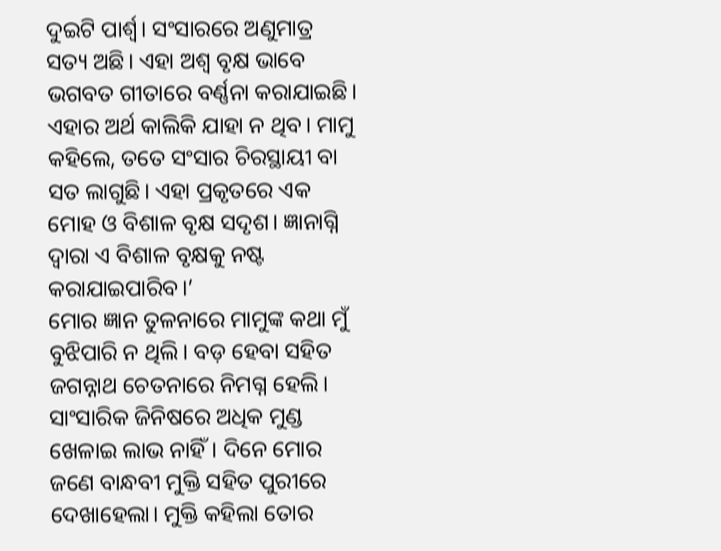ଦୁଇଟି ପାର୍ଶ୍ୱ। ସଂସାରରେ ଅଣୁମାତ୍ର ସତ୍ୟ ଅଛି। ଏହା ଅଶ୍ୱ ବୃକ୍ଷ ଭାବେ ଭଗବତ ଗୀତାରେ ବର୍ଣ୍ଣନା କରାଯାଇଛି। ଏହାର ଅର୍ଥ କାଲିକି ଯାହା ନ ଥିବ। ମାମୁ କହିଲେ, ତତେ ସଂସାର ଚିରସ୍ଥାୟୀ ବା ସତ ଲାଗୁଛି। ଏହା ପ୍ରକୃତରେ ଏକ ମୋହ ଓ ବିଶାଳ ବୃକ୍ଷ ସଦୃଶ। ଜ୍ଞାନାଗ୍ନି ଦ୍ୱାରା ଏ ବିଶାଳ ବୃକ୍ଷକୁ ନଷ୍ଟ କରାଯାଇପାରିବ।’
ମୋର ଜ୍ଞାନ ତୁଳନାରେ ମାମୁଙ୍କ କଥା ମୁଁ ବୁଝିପାରି ନ ଥିଲି। ବଡ଼ ହେବା ସହିତ ଜଗନ୍ନାଥ ଚେତନାରେ ନିମଗ୍ନ ହେଲି। ସାଂସାରିକ ଜିନିଷରେ ଅଧିକ ମୁଣ୍ଡ ଖେଳାଇ ଲାଭ ନାହିଁ। ଦିନେ ମୋର ଜଣେ ବାନ୍ଧବୀ ମୁକ୍ତି ସହିତ ପୁରୀରେ ଦେଖାହେଲା। ମୁକ୍ତି କହିଲା ତୋର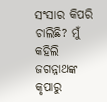ସଂସାର କିପରି ଚାଲିଛି? ମୁଁ କହିଲି ଜଗନ୍ନାଥଙ୍କ କୃପାରୁ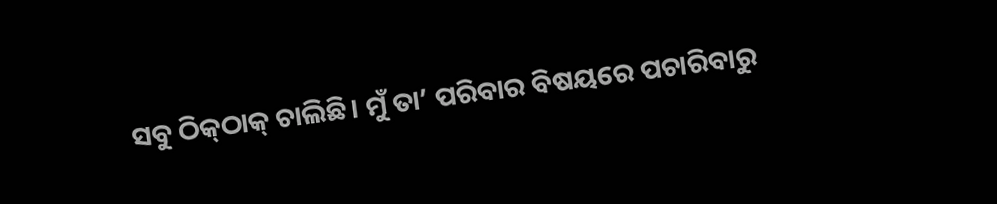ସବୁ ଠିକ୍‌ଠାକ୍‌ ଚାଲିଛି। ମୁଁ ତା’ ପରିବାର ବିଷୟରେ ପଚାରିବାରୁ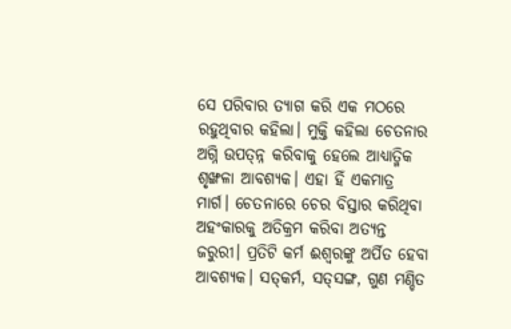ସେ ପରିବାର ତ୍ୟାଗ କରି ଏକ ମଠରେ ରହୁଥିବାର କହିଲା। ମୁକ୍ତି କହିଲା ଚେତନାର ଅଗ୍ନି ଉପତ୍ନ୍ନ କରିବାକୁ ହେଲେ ଆଧ୍ୟାତ୍ମିକ ଶୃଙ୍ଖଳା ଆବଶ୍ୟକ। ଏହା ହିଁ ଏକମାତ୍ର ମାର୍ଗ। ଚେତନାରେ ଚେର ବିସ୍ତାର କରିଥିବା ଅହଂକାରକୁ ଅତିକ୍ରମ କରିବା ଅତ୍ୟନ୍ତ ଜରୁରୀ। ପ୍ରତିଟି କର୍ମ ଈଶ୍ୱରଙ୍କୁ ଅର୍ପିତ ହେବା ଆବଶ୍ୟକ। ସତ୍‌କର୍ମ, ସତ୍‌ସଙ୍ଗ, ଗୁଣ ମଣ୍ଡିତ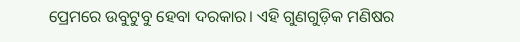ପ୍ରେମରେ ଉବୁଟୁବୁ ହେବା ଦରକାର। ଏହି ଗୁଣଗୁଡ଼ିକ ମଣିଷର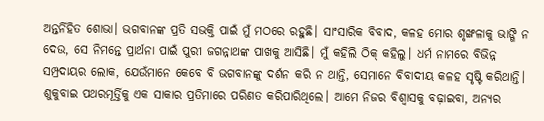ଅନ୍ତର୍ନିହିତ ଶୋଭା। ଭଗବାନଙ୍କ ପ୍ରତି ସଭକ୍ତି ପାଇଁ ମୁଁ ମଠରେ ରହୁଛି। ସାଂସାରିକ ବିବାଦ, କଳହ ମୋର ଶୃଙ୍ଖଳାକୁ ଭାଙ୍ଗି ନ ଦେଉ, ସେ ନିମନ୍ତେ ପ୍ରାର୍ଥନା ପାଇଁ ପୁରୀ ଜଗନ୍ନାଥଙ୍କ ପାଖକୁ ଆସିଛି। ମୁଁ କହିଲି ଠିକ୍‌ କହିଲୁ। ଧର୍ମ ନାମରେ ବିଭିନ୍ନ ସମ୍ପ୍ରଦାୟର ଲୋକ, ଯେଉଁମାନେ କେବେ ବି ଭଗବାନଙ୍କୁ ଦର୍ଶନ କରି ନ ଥାନ୍ତି, ସେମାନେ ବିବାଦୀୟ କଳହ ସୃଷ୍ଟି କରିଥାନ୍ତି। ଶୁକୁବାଇ ପଥରମୂର୍ତ୍ତିକୁ ଏକ ସାକାର ପ୍ରତିମାରେ ପରିଣତ କରିପାରିଥିଲେ। ଆମେ ନିଜର ବିଶ୍ୱାସକୁ ବଢ଼ାଇବା, ଅନ୍ୟର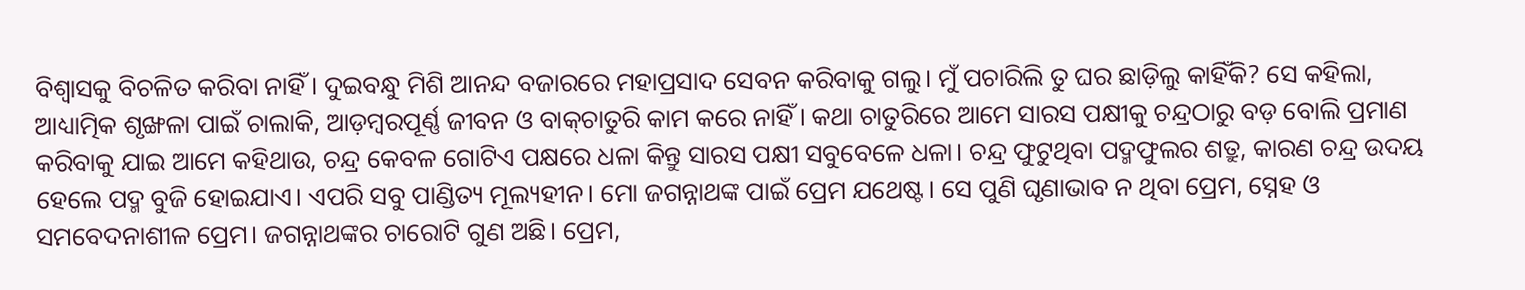ବିଶ୍ୱାସକୁ ବିଚଳିତ କରିବା ନାହିଁ। ଦୁଇବନ୍ଧୁ ମିଶି ଆନନ୍ଦ ବଜାରରେ ମହାପ୍ରସାଦ ସେବନ କରିବାକୁ ଗଲୁ। ମୁଁ ପଚାରିଲି ତୁ ଘର ଛାଡ଼ିଲୁ କାହିଁକି? ସେ କହିଲା, ଆଧ୍ୟାତ୍ମିକ ଶୃଙ୍ଖଳା ପାଇଁ ଚାଲାକି, ଆଡ଼ମ୍ବରପୂର୍ଣ୍ଣ ଜୀବନ ଓ ବାକ୍‌ଚାତୁରି କାମ କରେ ନାହିଁ। କଥା ଚାତୁରିରେ ଆମେ ସାରସ ପକ୍ଷୀକୁ ଚନ୍ଦ୍ରଠାରୁ ବଡ଼ ବୋଲି ପ୍ରମାଣ କରିବାକୁ ଯାଇ ଆମେ କହିଥାଉ, ଚନ୍ଦ୍ର କେବଳ ଗୋଟିଏ ପକ୍ଷରେ ଧଳା କିନ୍ତୁ ସାରସ ପକ୍ଷୀ ସବୁବେଳେ ଧଳା। ଚନ୍ଦ୍ର ଫୁଟୁଥିବା ପଦ୍ମଫୁଲର ଶତ୍ରୁ, କାରଣ ଚନ୍ଦ୍ର ଉଦୟ ହେଲେ ପଦ୍ମ ବୁଜି ହୋଇଯାଏ। ଏପରି ସବୁ ପାଣ୍ଡିତ୍ୟ ମୂଲ୍ୟହୀନ। ମୋ ଜଗନ୍ନାଥଙ୍କ ପାଇଁ ପ୍ରେମ ଯଥେଷ୍ଟ। ସେ ପୁଣି ଘୃଣାଭାବ ନ ଥିବା ପ୍ରେମ, ସ୍ନେହ ଓ ସମବେଦନାଶୀଳ ପ୍ରେମ। ଜଗନ୍ନାଥଙ୍କର ଚାରୋଟି ଗୁଣ ଅଛି। ପ୍ରେମ,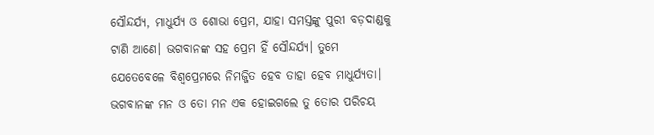ସୌନ୍ଦର୍ଯ୍ୟ, ମାଧୁର୍ଯ୍ୟ ଓ ଶୋଭା ପ୍ରେମ, ଯାହା ସମସ୍ତଙ୍କୁ ପୁରୀ ବଡ଼ଦାଣ୍ଡକୁ ଟାଣି ଆଣେ। ଭଗବାନଙ୍କ ସହ ପ୍ରେମ ହିଁ ସୌନ୍ଦର୍ଯ୍ୟ। ତୁମେ ଯେତେବେଳେ ବିଶ୍ୱପ୍ରେମରେ ନିମଜ୍ଜିତ ହେବ ତାହା ହେବ ମାଧୁର୍ଯ୍ୟତା। ଭଗବାନଙ୍କ ମନ ଓ ତୋ ମନ ଏକ ହୋଇଗଲେ ତୁ ତୋର ପରିଚୟ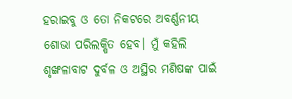ହରାଇବୁ ଓ ତୋ ନିକଟରେ ଅବର୍ଣ୍ଣନୀୟ ଶୋଭା ପରିଲକ୍ଷିତ ହେବ। ମୁଁ କହିଲି ଶୃଙ୍ଖଳାବାଟ ଦୁର୍ବଳ ଓ ଅସ୍ଥିର ମଣିଷଙ୍କ ପାଇଁ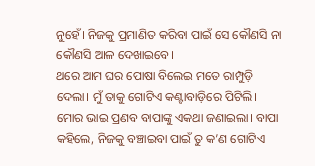ନୁହେଁ। ନିଜକୁ ପ୍ରମାଣିତ କରିବା ପାଇଁ ସେ କୌଣସି ନା କୌଣସି ଆଳ ଦେଖାଇବେ।
ଥରେ ଆମ ଘର ପୋଷା ବିଲେଇ ମତେ ରାମ୍ପୁଡ଼ି ଦେଲା। ମୁଁ ତାକୁ ଗୋଟିଏ କଣ୍ଟାବାଡ଼ିରେ ପିଟିଲି। ମୋର ଭାଇ ପ୍ରଣବ ବାପାଙ୍କୁ ଏକଥା ଜଣାଇଲା। ବାପା କହିଲେ, ନିଜକୁ ବଞ୍ଚାଇବା ପାଇଁ ତୁ କ’ଣ ଗୋଟିଏ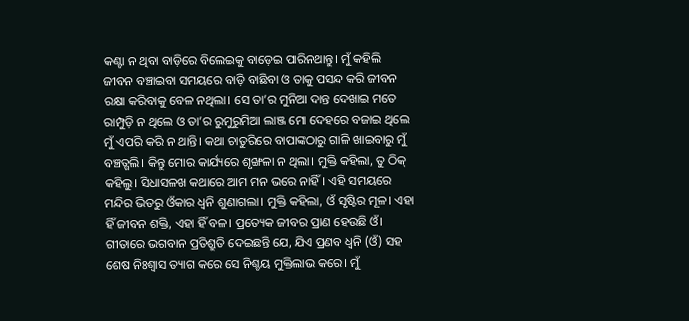କଣ୍ଟା ନ ଥିବା ବାଡ଼ିରେ ବିଲେଇକୁ ବାଡ଼େଇ ପାରିନଥାନ୍ତୁ। ମୁଁ କହିଲି ଜୀବନ ବଞ୍ଚାଇବା ସମୟରେ ବାଡ଼ି ବାଛିବା ଓ ତାକୁ ପସନ୍ଦ କରି ଜୀବନ ରକ୍ଷା କରିବାକୁ ବେଳ ନଥିଲା। ସେ ତା’ର ମୁନିଆ ଦାନ୍ତ ଦେଖାଇ ମତେ ରାମ୍ପୁଡ଼ି ନ ଥିଲେ ଓ ତା’ର ରୁମୁରୁମିଆ ଲାଞ୍ଜ ମୋ ଦେହରେ ବଜାଇ ଥିଲେ ମୁଁ ଏପରି କରି ନ ଥାନ୍ତି। କଥା ଚାତୁରିରେ ବାପାଙ୍କଠାରୁ ଗାଳି ଖାଇବାରୁ ମୁଁ ବଞ୍ଚତ୍ଗଲି। କିନ୍ତୁ ମୋର କାର୍ଯ୍ୟରେ ଶୃଙ୍ଖଳା ନ ଥିଲା। ମୁକ୍ତି କହିଲା, ତୁ ଠିକ୍‌ କହିଲୁ। ସିଧାସଳଖ କଥାରେ ଆମ ମନ ଭରେ ନାହିଁ। ଏହି ସମୟରେ ମନ୍ଦିର ଭିତରୁ ଓଁକାର ଧ୍ୱନି ଶୁଣାଗଲା। ମୁକ୍ତି କହିଲା, ଓଁ ସୃଷ୍ଟିର ମୂଳ। ଏହା ହିଁ ଜୀବନ ଶକ୍ତି, ଏହା ହିଁ ବଳ। ପ୍ରତ୍ୟେକ ଜୀବର ପ୍ରାଣ ହେଉଛି ଓଁ। ଗୀତାରେ ଭଗବାନ ପ୍ରତିଶ୍ରୁତି ଦେଇଛନ୍ତି ଯେ, ଯିଏ ପ୍ରଣବ ଧ୍ୱନି (ଓଁ) ସହ ଶେଷ ନିଃଶ୍ୱାସ ତ୍ୟାଗ କରେ ସେ ନିଶ୍ଚୟ ମୁକ୍ତିଲାଭ କରେ। ମୁଁ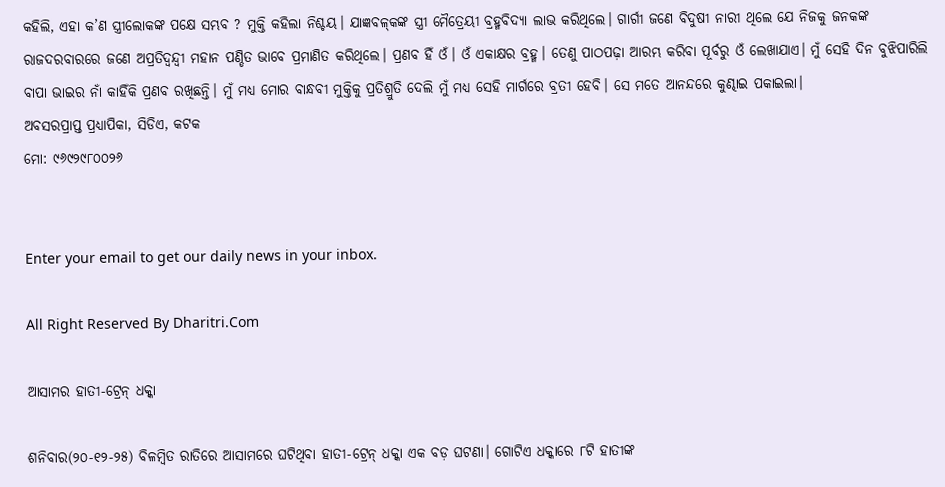କହିଲି, ଏହା କ’ଣ ସ୍ତ୍ରୀଲୋକଙ୍କ ପକ୍ଷେ ସମ୍ଭବ ? ମୁକ୍ତି କହିଲା ନିଶ୍ଚୟ। ଯାଜ୍ଞବଳ୍‌କଙ୍କ ସ୍ତ୍ରୀ ମୈତ୍ରେୟୀ ବ୍ରହ୍ମବିଦ୍ୟା ଲାଭ କରିଥିଲେ। ଗାର୍ଗୀ ଜଣେ ବିଦୁଷୀ ନାରୀ ଥିଲେ ଯେ ନିଜକୁ ଜନକଙ୍କ ରାଜଦରବାରରେ ଜଣେ ଅପ୍ରତିଦ୍ୱନ୍ଦ୍ୱୀ ମହାନ ପଣ୍ଡିତ ଭାବେ ପ୍ରମାଣିତ କରିଥିଲେ। ପ୍ରଣବ ହିଁ ଓଁ। ଓଁ ଏକାକ୍ଷର ବ୍ରହ୍ମ। ତେଣୁ ପାଠପଢ଼ା ଆରମ୍ଭ କରିବା ପୂର୍ବରୁ ଓଁ ଲେଖାଯାଏ। ମୁଁ ସେହି ଦିନ ବୁଝିପାରିଲି ବାପା ଭାଇର ନାଁ କାହିଁକି ପ୍ରଣବ ରଖିଛନ୍ତି। ମୁଁ ମଧ୍ୟ ମୋର ବାନ୍ଧବୀ ମୁକ୍ତିକୁ ପ୍ରତିଶ୍ରୁତି ଦେଲି ମୁଁ ମଧ୍ୟ ସେହି ମାର୍ଗରେ ବ୍ରତୀ ହେବି। ସେ ମତେ ଆନନ୍ଦରେ କୁଣ୍ଢାଇ ପକାଇଲା।
ଅବସରପ୍ରାପ୍ତ ପ୍ରଧ୍ୟାପିକା, ସିଡିଏ, କଟକ
ମୋ: ୯୬୯୨୯୮୦୦୨୬


Enter your email to get our daily news in your inbox.

All Right Reserved By Dharitri.Com

ଆସାମର ହାତୀ-ଟ୍ରେନ୍‌ ଧକ୍କା

ଶନିବାର(୨୦-୧୨-୨୫) ବିଳମ୍ବିତ ରାତିରେ ଆସାମରେ ଘଟିଥିବା ହାତୀ-ଟ୍ରେନ୍‌ ଧକ୍କା ଏକ ବଡ଼ ଘଟଣା। ଗୋଟିଏ ଧକ୍କାରେ ୮ଟି ହାତୀଙ୍କ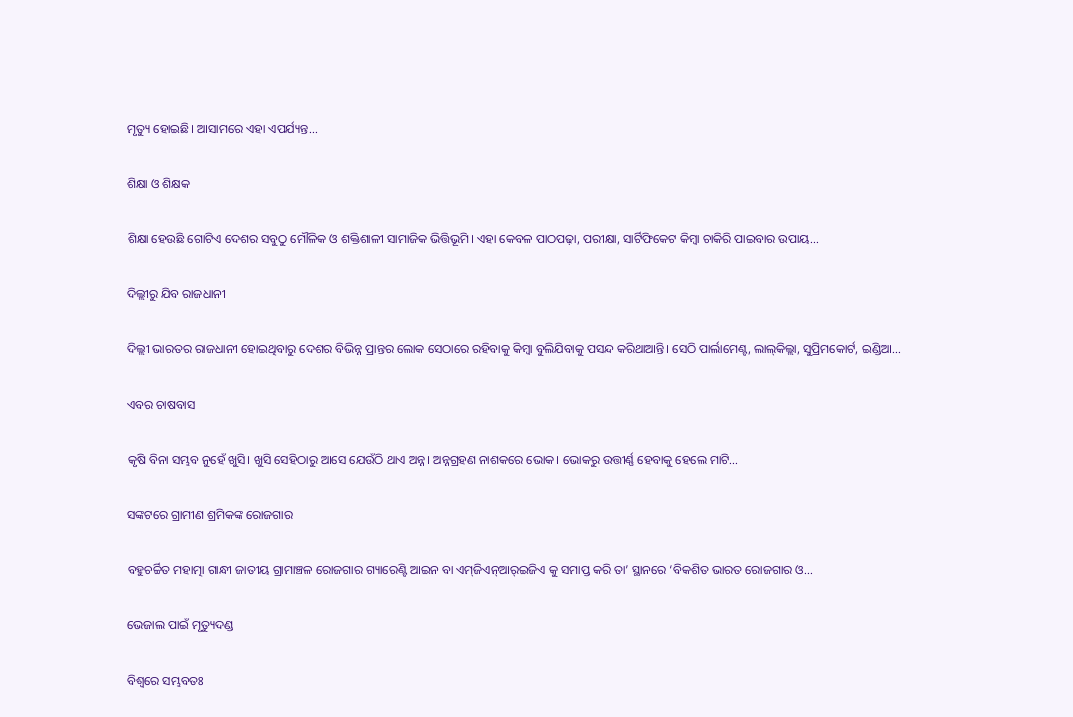ମୃତ୍ୟୁ ହୋଇଛି। ଆସାମରେ ଏହା ଏପର୍ଯ୍ୟନ୍ତ...

ଶିକ୍ଷା ଓ ଶିକ୍ଷକ

ଶିକ୍ଷା ହେଉଛି ଗୋଟିଏ ଦେଶର ସବୁଠୁ ମୌଳିକ ଓ ଶକ୍ତିଶାଳୀ ସାମାଜିକ ଭିତ୍ତିଭୂମି। ଏହା କେବଳ ପାଠପଢ଼ା, ପରୀକ୍ଷା, ସାର୍ଟିଫିକେଟ କିମ୍ବା ଚାକିରି ପାଇବାର ଉପାୟ...

ଦିଲ୍ଲୀରୁ ଯିବ ରାଜଧାନୀ

ଦିଲ୍ଲୀ ଭାରତର ରାଜଧାନୀ ହୋଇଥିବାରୁ ଦେଶର ବିଭିନ୍ନ ପ୍ରାନ୍ତର ଲୋକ ସେଠାରେ ରହିବାକୁ କିମ୍ବା ବୁଲିଯିବାକୁ ପସନ୍ଦ କରିଥାଆନ୍ତି। ସେଠି ପାର୍ଲାମେଣ୍ଟ, ଲାଲ୍‌କିଲ୍ଲା, ସୁପ୍ରିମକୋର୍ଟ, ଇଣ୍ଡିଆ...

ଏବର ଚାଷବାସ

କୃଷି ବିନା ସମ୍ଭବ ନୁହେଁ ଖୁସି। ଖୁସି ସେହିଠାରୁ ଆସେ ଯେଉଁଠି ଥାଏ ଅନ୍ନ। ଅନ୍ନଗ୍ରହଣ ନାଶକରେ ଭୋକ। ଭୋକରୁ ଉତ୍ତୀର୍ଣ୍ଣ ହେବାକୁ ହେଲେ ମାଟି...

ସଙ୍କଟରେ ଗ୍ରାମୀଣ ଶ୍ରମିକଙ୍କ ରୋଜଗାର

ବହୁଚର୍ଚ୍ଚିତ ମହାତ୍ମା ଗାନ୍ଧୀ ଜାତୀୟ ଗ୍ରାମାଞ୍ଚଳ ରୋଜଗାର ଗ୍ୟାରେଣ୍ଟି ଆଇନ ବା ଏମ୍‌ଜିଏନ୍‌ଆର୍‌ଇଜିଏ କୁ ସମାପ୍ତ କରି ତା’ ସ୍ଥାନରେ ‘ବିକଶିତ ଭାରତ ରୋଜଗାର ଓ...

ଭେଜାଲ ପାଇଁ ମୃତ୍ୟୁଦଣ୍ଡ

ବିଶ୍ୱରେ ସମ୍ଭବତଃ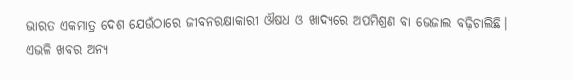ଭାରତ ଏକମାତ୍ର ଦେଶ ଯେଉଁଠାରେ ଜୀବନରକ୍ଷାକାରୀ ଔଷଧ ଓ ଖାଦ୍ୟରେ ଅପମିଶ୍ରଣ ବା ଭେଜାଲ ବଢ଼ିଚାଲିଛି। ଏଭଳି ଖବର ଅନ୍ୟ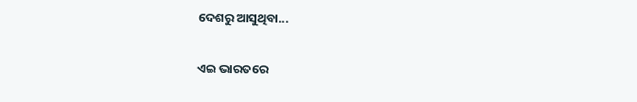ଦେଶରୁ ଆସୁଥିବା...

ଏଇ ଭାରତରେ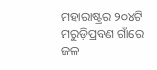ମହାରାଷ୍ଟ୍ରର ୨୦୪ଟି ମରୁଡ଼ିପ୍ରବଣ ଗାଁରେ ଜଳ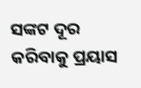ସଙ୍କଟ ଦୂର କରିବାକୁ ପ୍ରୟାସ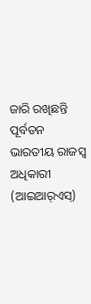ଜାରି ରଖିଛନ୍ତି ପୂର୍ବତନ ଭାରତୀୟ ରାଜସ୍ବ ଅଧିକାରୀ (ଆଇଆର୍‌ଏସ୍‌)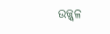ଉଜ୍ଜ୍ୱଳ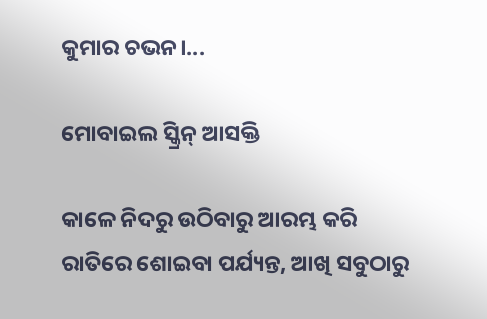କୁମାର ଚଭନ।...

ମୋବାଇଲ ସ୍କ୍ରିନ୍‌ ଆସକ୍ତି

କାଳେ ନିଦରୁ ଉଠିବାରୁ ଆରମ୍ଭ କରି ରାତିରେ ଶୋଇବା ପର୍ଯ୍ୟନ୍ତ, ଆଖି ସବୁଠାରୁ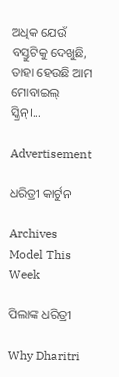ଅଧିକ ଯେଉଁ ବସ୍ତୁଟିକୁ ଦେଖୁଛି, ତାହା ହେଉଛି ଆମ ମୋବାଇଲ୍‌ ସ୍କ୍ରିନ୍‌।...

Advertisement

ଧରିତ୍ରୀ କାର୍ଟୁନ

Archives
Model This Week

ପିଲାଙ୍କ ଧରିତ୍ରୀ

Why Dharitri